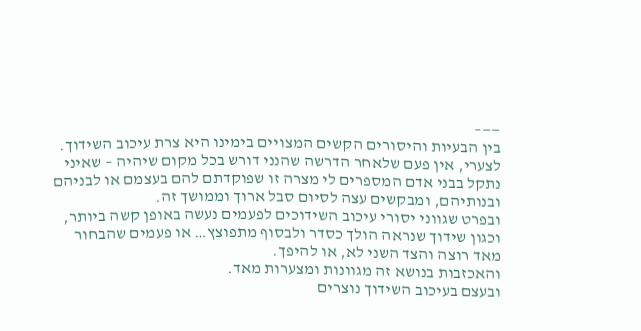——–
בין הבעיות והיסורים הקשים המצויים בימינו היא צרת עיכוב השידוך.
לצערי, אין פעם שלאחר הדרשה שהנני דורש בכל מקום שיהיה – שאיני נתקל בבני אדם המספרים לי מצרה זו שפוקדתם להם בעצמם או לבניהם ובנותיהם, ומבקשים עצה לסיום סבל ארוך וממושך זה.
ובפרט שגווני יסורי עיכוב השידוכים לפעמים נעשה באופן קשה ביותר, וכגון שידוך שנראה הולך כסדר ולבסוף מתפוצץ… או פעמים שהבחור מאד רוצה והצד השני לא, או להיפך.
והאכזבות בנושא זה מגוונות ומצערות מאד.
ובעצם בעיכוב השידוך נוצרים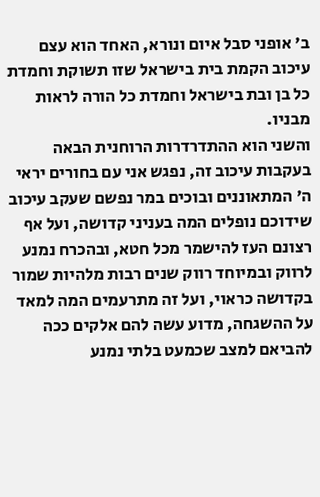ב' אופני סבל איום ונורא, האחד הוא עצם עיכוב הקמת בית בישראל שזו תשוקת וחמדת כל בן ובת בישראל וחמדת כל הורה לראות מבניו.
והשני הוא ההתדרדרות הרוחנית הבאה בעקבות עיכוב זה, נפגש אני עם בחורים יראי ה' המתאוננים ובוכים במר נפשם שעקב עיכוב שידוכם נופלים המה בעניני קדושה, ועל אף רצונם העז להישמר מכל חטא, ובהכרח נמנע לרווק ובמיוחד רווק שנים רבות מלהיות שמור בקדושה כראוי, ועל זה מתרעמים המה למאד על ההשגחה, מדוע עשה להם אלקים ככה להביאם למצב שכמעט בלתי נמנע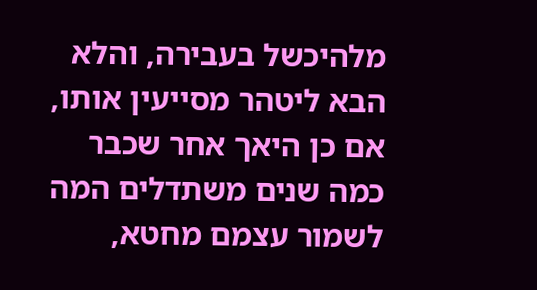מלהיכשל בעבירה, והלא הבא ליטהר מסייעין אותו, אם כן היאך אחר שכבר כמה שנים משתדלים המה לשמור עצמם מחטא,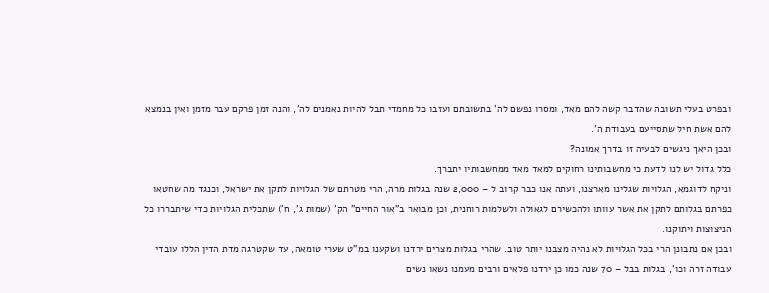ובפרט בעלי תשובה שהדבר קשה להם מאד, ומסרו נפשם לה' בתשובתם ועזבו כל מחמדי תבל להיות נאמנים לה', והנה זמן פרקם עבר מזמן ואין בנמצא להם אשת חיל שתסייעם בעבודת ה'.
ובכן היאך ניגשים לבעיה זו בדרך אמונה?
כלל גדול יש לנו לדעת כי מחשבותינו רחוקים למאד מאד ממחשבותיו יתברך.
וניקח לדוגמא, הגלויות שגלינו מארצנו, ועתה אנו כבר קרוב ל – 2,000 שנה בגלות מרה, הרי מטרתם של הגלויות לתקן את ישראל, וכנגד מה שחטאו כפרתם בגלותם לתקן את אשר עוותו ולהכשירם לגאולה ולשלמות רוחנית, וכן מבואר ב"אור החיים" הק' (שמות ג', ח') שתכלית הגלויות כדי שיתבררו כל הניצוצות ויתוקנו.
ובכן אם נתבונן הרי בכל הגלויות לא נהיה מצבנו יותר טוב. שהרי בגלות מצרים ירדנו ושקענו במ"ט שערי טומאה, עד שקטרגה מדת הדין הללו עובדי עבודה זרה וכו', בגלות בבל – 70 שנה כמו כן ירדנו פלאים ורבים מעמנו נשאו נשים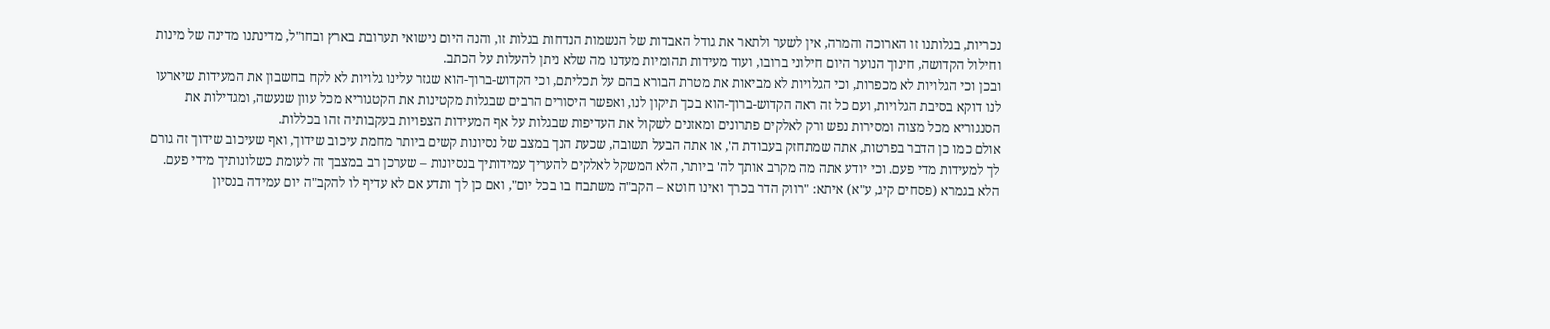נכריות, בגלותנו זו הארוכה והמרה, אין לשער ולתאר את גודל האבדות של הנשמות הנדחות בגלות זו, והנה היום נישואי תערובת בארץ ובחו"ל, מדינתנו מדינה של מינות וחילול הקדושה, חינוך הנוער היום חילוני ברובו, ועוד מעידות תהומיות מעדנו מה שלא ניתן להעלות על הכתב.
ובכן וכי הגלויות לא מכפרות, וכי הגלויות לא מביאות את מטרת הבורא בהם על תכליתם, וכי הקדוש-ברוך-הוא שגזר עלינו גלויות לא לקח בחשבון את המעידות שיארעו לנו דוקא בסיבת הגלויות, ועם כל זה ראה הקדוש-ברוך-הוא בכך תיקון לנו, ואפשר היסורים הרבים שבגלות מקטינות את הקטגוריא מכל עוון שנעשה, ומגדילות את הסנגוריא מכל מצוה ומסירות נפש ורק לאלקים פתרונים ומאזנים לשקול את העדיפות שבגלות על אף המעידות הצפויות בעקבותיה זהו בכללות.
אולם כמו כן הדבר בפרטות, אתה שמתחזק בעבודת ה', או אתה הבעל תשובה, שכעת הנך במצב של נסיונות קשים ביותר מחמת עיכוב שידוך, ואף שעיכוב שידוך זה גורם לך למעידות מדי פעם. וכי יודע אתה מה מקרב אותך לה' ביותר, הלא המשקל לאלקים להעריך עמידותיך בנסיונות – שערכן רב במצבך זה לעומת כשלונותיך מידי פעם. הלא בגמרא (פסחים קיג, ע"א) איתא: "רווק הדר בכרך ואינו חוטא – הקב"ה משתבח בו בכל יום", ואם כן לך ותדע אם לא עדיף לו להקב"ה יום עמידה בנסיון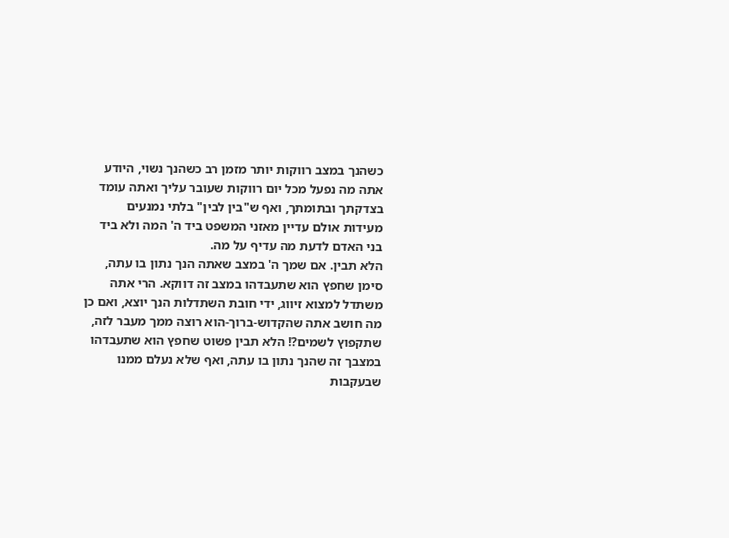כשהנך במצב רווקות יותר מזמן רב כשהנך נשוי, היודע אתה מה נפעל מכל יום רווקות שעובר עליך ואתה עומד בצדקתך ובתומתך, ואף ש"בין לבין" בלתי נמנעים מעידות אולם עדיין מאזני המשפט ביד ה' המה ולא ביד בני האדם לדעת מה עדיף על מה.
הלא תבין. אם שמך ה' במצב שאתה הנך נתון בו עתה, סימן שחפץ הוא שתעבדהו במצב זה דווקא. הרי אתה משתדל למצוא זיווג, ידי חובת השתדלות הנך יוצא, ואם כן מה חושב אתה שהקדוש-ברוך-הוא רוצה ממך מעבר לזה, שתקפוץ לשמים?! הלא תבין פשוט שחפץ הוא שתעבדהו במצבך זה שהנך נתון בו עתה, ואף שלא נעלם ממנו שבעקבות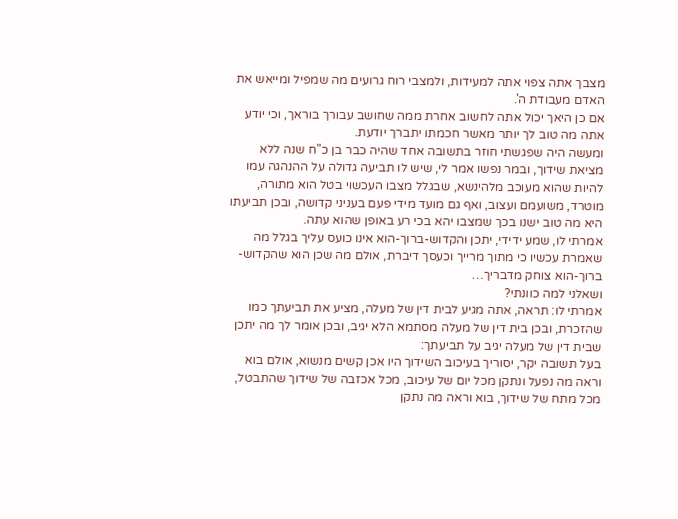מצבך אתה צפוי אתה למעידות, ולמצבי רוח גרועים מה שמפיל ומייאש את האדם מעבודת ה'.
אם כן היאך יכול אתה לחשוב אחרת ממה שחושב עבורך בוראך, וכי יודע אתה מה טוב לך יותר מאשר חכמתו יתברך יודעת.
ומעשה היה שפגשתי חוזר בתשובה אחד שהיה כבר בן כ"ח שנה ללא מציאת שידוך, ובמר נפשו אמר לי, שיש לו תביעה גדולה על ההנהגה עמו להיות שהוא מעוכב מלהינשא, שבגלל מצבו העכשוי בטל הוא מתורה, מוטרד, משועמם ועצוב, ואף גם מועד מידי פעם בעניני קדושה, ובכן תביעתו היא מה טוב ישנו בכך שמצבו יהא בכי רע באופן שהוא עתה.
אמרתי לו, שמע ידידי, יתכן והקדוש-ברוך-הוא אינו כועס עליך בגלל מה שאמרת עכשיו כי מתוך מרייך וכעסך דיברת, אולם מה שכן הוא שהקדוש-ברוך-הוא צוחק מדבריך…
ושאלני למה כוונתי?
אמרתי לו: תראה, אתה מגיע לבית דין של מעלה, מציע את תביעתך כמו שהזכרת, ובכן בית דין של מעלה מסתמא הלא יגיב, ובכן אומר לך מה יתכן שבית דין של מעלה יגיב על תביעתך:
בעל תשובה יקר, יסוריך בעיכוב השידוך היו אכן קשים מנשוא, אולם בוא וראה מה נפעל ונתקן מכל יום של עיכוב, מכל אכזבה של שידוך שהתבטל, מכל מתח של שידוך, בוא וראה מה נתקן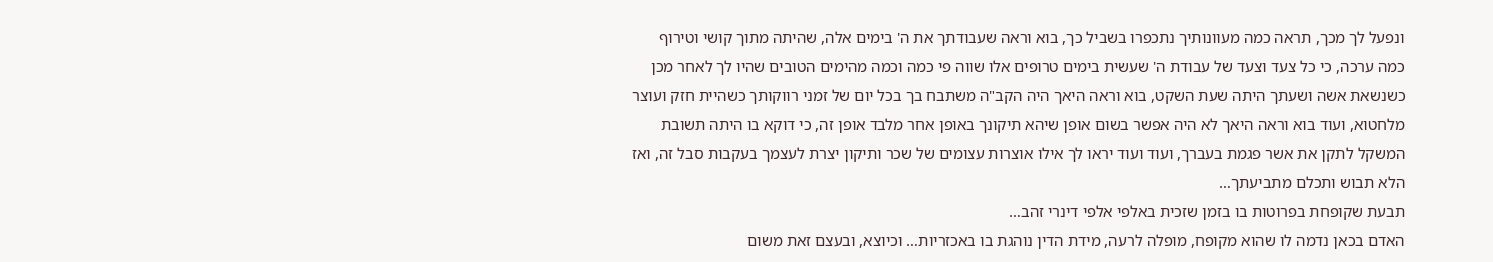ונפעל לך מכך, תראה כמה מעוונותיך נתכפרו בשביל כך, בוא וראה שעבודתך את ה' בימים אלה, שהיתה מתוך קושי וטירוף כמה ערכה, כי כל צעד וצעד של עבודת ה' שעשית בימים טרופים אלו שווה פי כמה וכמה מהימים הטובים שהיו לך לאחר מכן כשנשאת אשה ושעתך היתה שעת השקט, בוא וראה היאך היה הקב"ה משתבח בך בכל יום של זמני רווקותך כשהיית חזק ועוצר מלחטוא, ועוד בוא וראה היאך לא היה אפשר בשום אופן שיהא תיקונך באופן אחר מלבד אופן זה, כי דוקא בו היתה תשובת המשקל לתקן את אשר פגמת בעברך, ועוד ועוד יראו לך אילו אוצרות עצומים של שכר ותיקון יצרת לעצמך בעקבות סבל זה, ואז הלא תבוש ותכלם מתביעתך…
תבעת שקופחת בפרוטות בו בזמן שזכית באלפי אלפי דינרי זהב…
האדם בכאן נדמה לו שהוא מקופח, מופלה לרעה, מידת הדין נוהגת בו באכזריות… וכיוצא, ובעצם זאת משום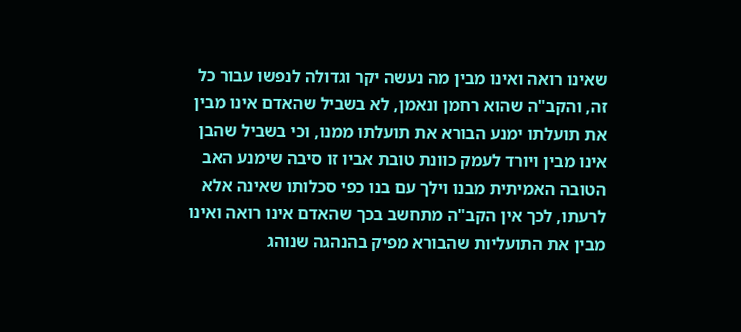שאינו רואה ואינו מבין מה נעשה יקר וגדולה לנפשו עבור כל זה, והקב"ה שהוא רחמן ונאמן, לא בשביל שהאדם אינו מבין את תועלתו ימנע הבורא את תועלתו ממנו, וכי בשביל שהבן אינו מבין ויורד לעמק כוונת טובת אביו זו סיבה שימנע האב הטובה האמיתית מבנו וילך עם בנו כפי סכלותו שאינה אלא לרעתו, לכך אין הקב"ה מתחשב בכך שהאדם אינו רואה ואינו מבין את התועליות שהבורא מפיק בהנהגה שנוהג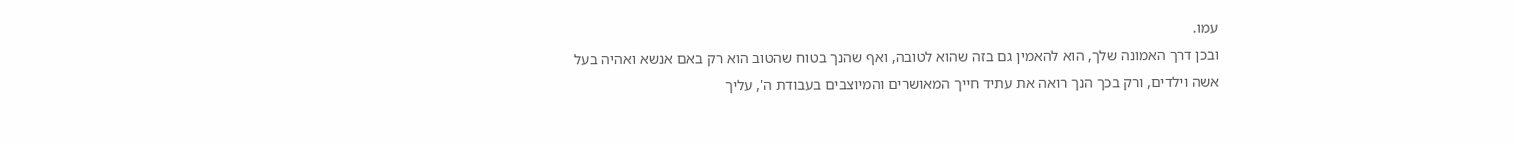עמו.
ובכן דרך האמונה שלך, הוא להאמין גם בזה שהוא לטובה, ואף שהנך בטוח שהטוב הוא רק באם אנשא ואהיה בעל אשה וילדים, ורק בכך הנך רואה את עתיד חייך המאושרים והמיוצבים בעבודת ה', עליך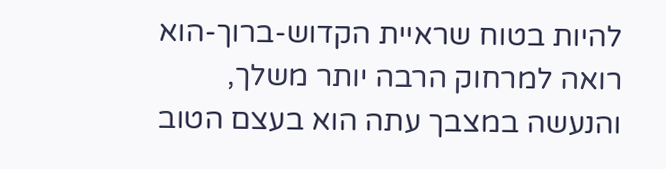להיות בטוח שראיית הקדוש-ברוך-הוא רואה למרחוק הרבה יותר משלך, והנעשה במצבך עתה הוא בעצם הטוב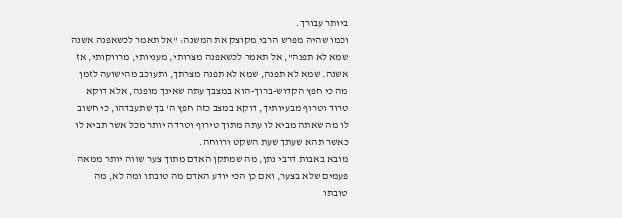ביותר עבורך.
וכמו שהיה מפרש הרבי מקוצק את המשנה: "אל תאמר לכשאפנה אשנה שמא לא תפנה", אל תאמר לכשאפנה מצרותי, מעניותי, מרווקותי, אז אשנה. שמא לא תפנה, שמא לא תפנה מצרתך, ותעוכב מהישועה לזמן מה כי חפץ הקדוש-ברוך-הוא במצבך עתה שאינך מופנה, אלא דוקא טרוד וטרוף מבעיותיך, דוקא במצב כזה חפץ ה' בך שתעבדהו, כי חשוב לו מה שאתה מביא לו עתה מתוך טירוף וטרדה יותר מכל אשר תביא לו כאשר תהא שעתך שעת השקט ורווחה.
מובא באבות דרבי נתן, מה שמתקן האדם מתוך צער שווה יותר ממאה פעמים שלא בצער, ואם כן הכי יודע האדם מה טובתו ומה לא, מה טובתו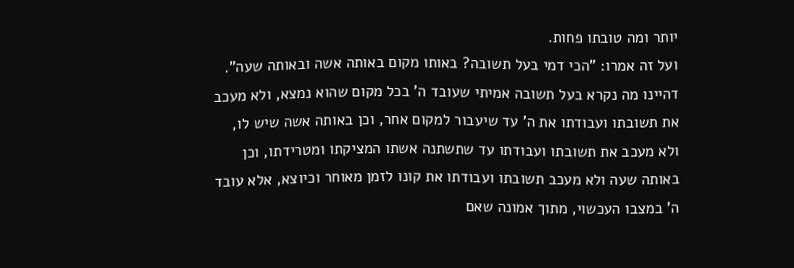יותר ומה טובתו פחות.
ועל זה אמרו: "הכי דמי בעל תשובה? באותו מקום באותה אשה ובאותה שעה". דהיינו מה נקרא בעל תשובה אמיתי שעובד ה' בכל מקום שהוא נמצא, ולא מעכב את תשובתו ועבודתו את ה' עד שיעבור למקום אחר, וכן באותה אשה שיש לו, ולא מעכב את תשובתו ועבודתו עד שתשתנה אשתו המציקתו ומטרידתו, וכן באותה שעה ולא מעכב תשובתו ועבודתו את קונו לזמן מאוחר וכיוצא, אלא עובד ה' במצבו העכשוי, מתוך אמונה שאם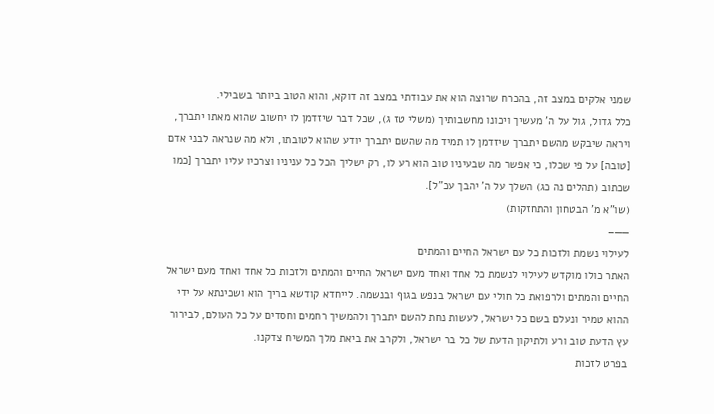שמני אלקים במצב זה, בהכרח שרוצה הוא את עבודתי במצב זה דוקא, והוא הטוב ביותר בשבילי.
כלל גדול, גול על ה' מעשיך ויכונו מחשבותיך (משלי טז ג), שכל דבר שיזדמן לו יחשוב שהוא מאתו יתברך, ויראה שיבקש מהשם יתברך שיזדמן לו תמיד מה שהשם יתברך יודע שהוא לטובתו, ולא מה שנראה לבני אדם [טובה] על פי שכלו, כי אפשר מה שבעיניו טוב הוא רע לו, רק ישליך הכל כל עניניו וצרכיו עליו יתברך [כמו שכתוב (תהלים נה כג) השלך על ה' יהבך עכ"ל].
(שו"א מ' הבטחון והתחזקות)
——–
לעילוי נשמת ולזכות כל עם ישראל החיים והמתים
האתר כולו מוקדש לעילוי לנשמת כל אחד ואחד מעם ישראל החיים והמתים ולזכות כל אחד ואחד מעם ישראל החיים והמתים ולרפואת כל חולי עם ישראל בנפש בגוף ובנשמה. לייחדא קודשא בריך הוא ושכינתא על ידי ההוא טמיר ונעלם בשם כל ישראל, לעשות נחת להשם יתברך ולהמשיך רחמים וחסדים על כל העולם, לבירור עץ הדעת טוב ורע ולתיקון הדעת של כל בר ישראל, ולקרב את ביאת מלך המשיח צדקנו.
בפרט לזכות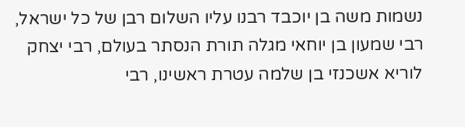נשמות משה בן יוכבד רבנו עליו השלום רבן של כל ישראל, רבי שמעון בן יוחאי מגלה תורת הנסתר בעולם, רבי יצחק לוריא אשכנזי בן שלמה עטרת ראשינו, רבי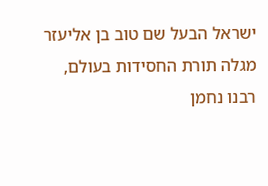ישראל הבעל שם טוב בן אליעזר מגלה תורת החסידות בעולם, רבנו נחמן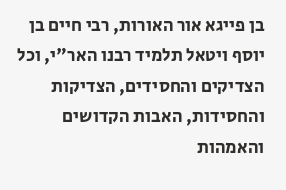בן פייגא אור האורות, רבי חיים בן יוסף ויטאל תלמיד רבנו האר"י, וכל הצדיקים והחסידים, הצדיקות והחסידות, האבות הקדושים והאמהות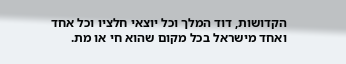הקדושות, דוד המלך וכל יוצאי חלציו וכל אחד ואחד מישראל בכל מקום שהוא חי או מת.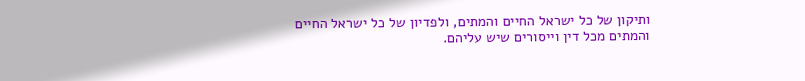ותיקון של כל ישראל החיים והמתים, ולפדיון של כל ישראל החיים והמתים מכל דין וייסורים שיש עליהם.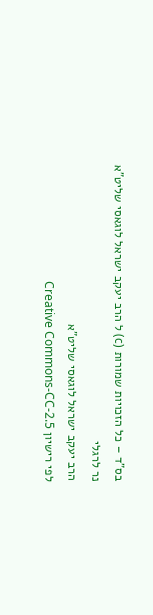בס"ד – כל הזכויות שמורות (c) ל הרב יעקב ישראל לוגאסי שליט"א
נר לרגלי
הרב יעקב ישראל לוגאסי שליט"א
לפי רישיון Creative Commons-CC-2.5